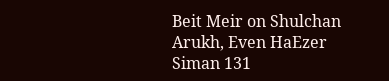Beit Meir on Shulchan Arukh, Even HaEzer Siman 131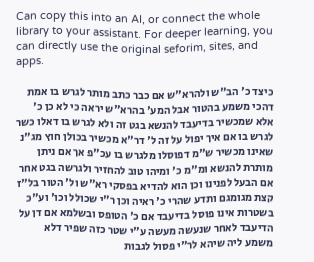Can copy this into an AI, or connect the whole library to your assistant. For deeper learning, you can directly use the original seforim, sites, and apps.

כיצד כ' הב"ש ולהרא"ש אם כבר כתב מותר לגרש בו אמת דהכי משמע בהטור אבל המע' בהרא"ש יראה כי לא כן כ' אלא שמכשיר בדיעבד להנשא בגט זה ולא לגרש בו דאלו כשר לגרש בו אם איך יפול על זה ל' דר"א מכשיר בכולן חוץ מג"נ שאינו מכשיר ש"מ דפוסלו מלגרש בו עכ"פ אך אם ניתן מותרת להנשא ומ"מ כ' ומיהו טוב להחזיר ולגרשה בגט אחר אם הבעל לפנינו וכן הוא להדיא בפסקי רא"ש ול' הטור בל"ז קצת מגומגם ותדע שהרי כ' ראיה וכן ר"י שכולל וכו' וע"כ בשטרות אינו פוסל בדיעבד אם כ' הטופס ובשלמא אם דן על הדיעבד לאחר שנעשה מעשה ע"י שטר כזה שפיר דלא משמע ליה שיהא לר"י פסול לגבות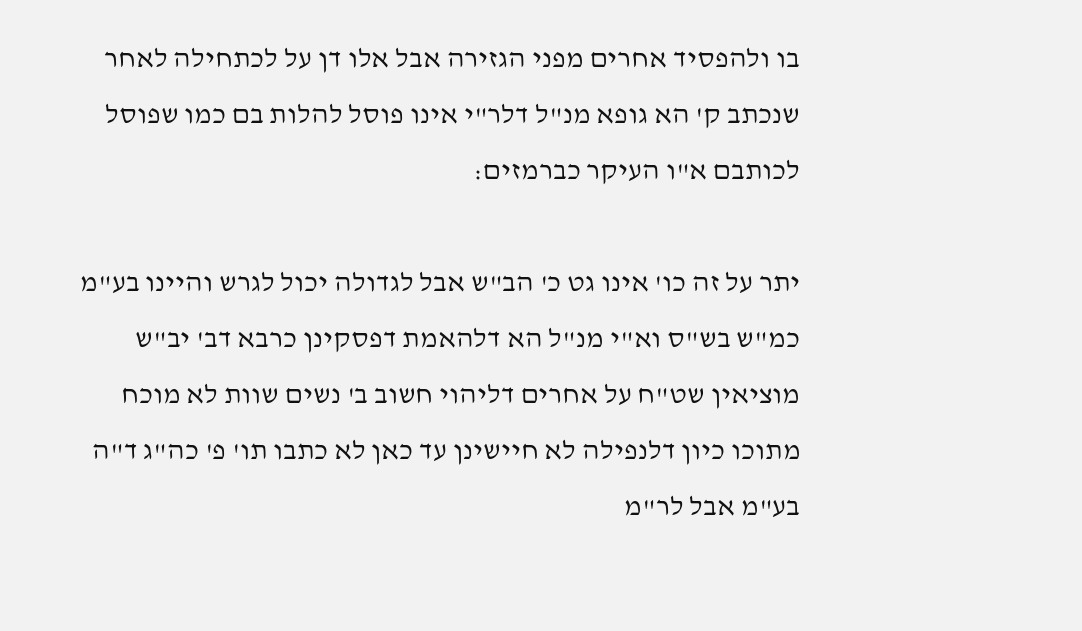בו ולהפסיד אחרים מפני הגזירה אבל אלו דן על לכתחילה לאחר שנכתב ק' הא גופא מנ"ל דלר"י אינו פוסל להלות בם כמו שפוסל לכותבם א"ו העיקר כברמזים:

יתר על זה כו' אינו גט כ' הב"ש אבל לגדולה יכול לגרש והיינו בע"מ כמ"ש בש"ס וא"י מנ"ל הא דלהאמת דפסקינן כרבא דב' יב"ש מוציאין שט"ח על אחרים דליהוי חשוב ב' נשים שוות לא מוכח מתוכו כיון דלנפילה לא חיישינן עד כאן לא כתבו תו' פ' כה"ג ד"ה בע"מ אבל לר"מ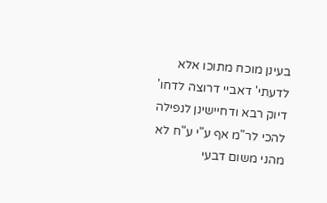בעינן מוכח מתוכו אלא לדעתי' דאביי דרוצה לדחו' דיוק רבא ודחיישינן לנפילה להכי לר"מ אף ע"י ע"ח לא מהני משום דבעי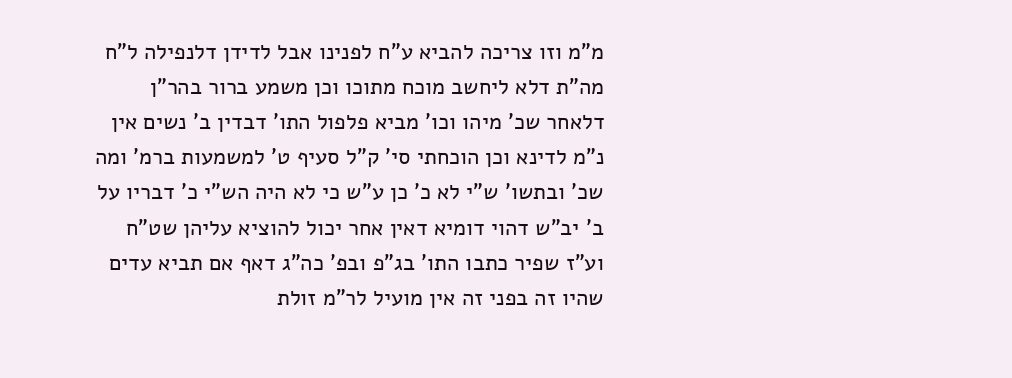מ"מ וזו צריכה להביא ע"ח לפנינו אבל לדידן דלנפילה ל"ח מה"ת דלא ליחשב מוכח מתוכו וכן משמע ברור בהר"ן דלאחר שכ' מיהו וכו' מביא פלפול התו' דבדין ב' נשים אין נ"מ לדינא וכן הוכחתי סי' ק"ל סעיף ט' למשמעות ברמ' ומה שכ' ובתשו' ש"י לא כ' כן ע"ש כי לא היה הש"י כ' דבריו על ב' יב"ש דהוי דומיא דאין אחר יכול להוציא עליהן שט"ח וע"ז שפיר כתבו התו' בג"פ ובפ' כה"ג דאף אם תביא עדים שהיו זה בפני זה אין מועיל לר"מ זולת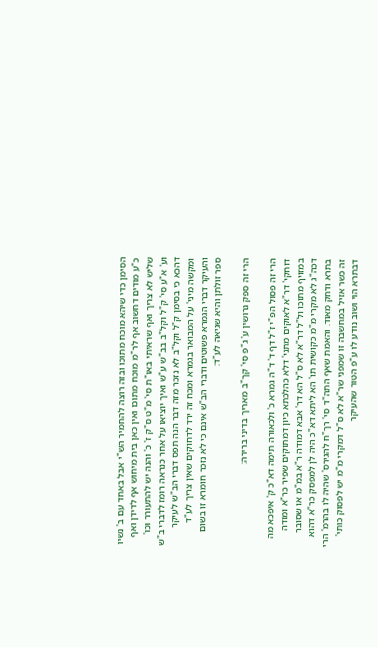הסימן כדי שיהא מוכח מתוכו ובזה רוצה להחמיר הש"י אבל באחד עם ב' נשיו כ"ע מודים דחשוב אף לר"מ מוכח מתוכו ואין כאן בית מיחוש אף לדידן ואף שליש לא צריך ואף שראיתי באו"ת סי' מ"ט ס"ק ז' כ' והנה יש להתעורר וכו' וע' א"ע סי' ק"ל וקל"ב בב"ש ע"ש ואיך יוציאו על אחר כנראה רומז לדברי ב"ש דהכא כי בסימן ק"ל וקל"ב לא נזכר מזה דבר הנה תפס דברי הב"ש לעיקר ומקשה מיני' על המבואר בגמרא ומכח זה ירד לדחוקים שאין צריך לע"ד והעיקר דברי הגמרא פשוטים ודברי הב"ש אינם כי לא נזכר חומרא זו בשום ספר זולתן והיא שגיאה לע"ד:

הרי זה ספק גרושין ע' ג"פ סי' קך"ב מאריך בדיני ברירה:

הרי זה פסול הפ"י ז"ל דף ד' ד"ה גמרא כ' ולכאורה תימה דא"כ ק' איפכא מה דוחקי' דר"א לאוקים מתני' דלא כהלכתא כיון דמתוקים שפיר כר"א ומודה במזויף מתוכו ול"ל דר"א לא ס"ל הא דר' אבא דמודה ר"א במ"מ או שסובר דכה"ג לא מקרי מ"מ כקושית תו' הא ליתא דא"כ היה לן למפסק כר"א דהוא בתרא ודחק מאוד. והאמת שאף התה"ד סי' רך"ח להגירס' שהיה לו בהרמ' הרי זה כשר אזיל במחשבה זו שמפני שר"א לא ס"ל דמקרי מ"מ יש לפסוק כותי' דבתרא הוי ושוב נודע לו ע"פ הטור שהעיקר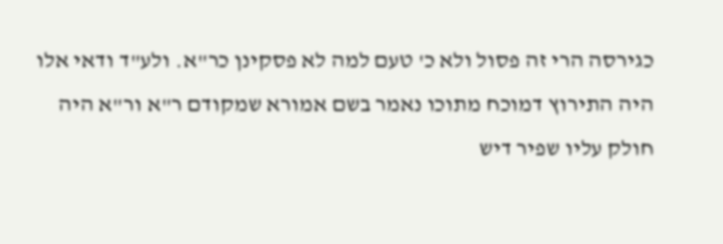כגירסה הרי זה פסול ולא כ' טעם למה לא פסקינן כר"א. ולע"ד ודאי אלו היה התירוץ דמוכח מתוכו נאמר בשם אמורא שמקודם ר"א ור"א היה חולק עליו שפיר דיש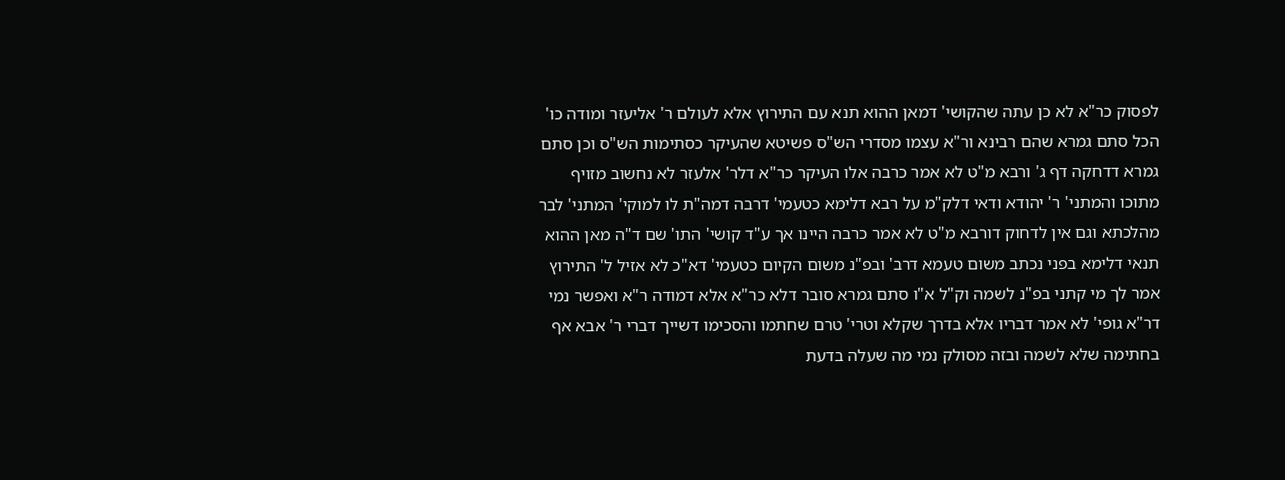לפסוק כר"א לא כן עתה שהקושי' דמאן ההוא תנא עם התירוץ אלא לעולם ר' אליעזר ומודה כו' הכל סתם גמרא שהם רבינא ור"א עצמו מסדרי הש"ס פשיטא שהעיקר כסתימות הש"ס וכן סתם גמרא דדחקה דף ג' ורבא מ"ט לא אמר כרבה אלו העיקר כר"א דלר' אלעזר לא נחשוב מזויף מתוכו והמתני' ר' יהודא ודאי דלק"מ על רבא דלימא כטעמי' דרבה דמה"ת לו למוקי' המתני' לבר מהלכתא וגם אין לדחוק דורבא מ"ט לא אמר כרבה היינו אך ע"ד קושי' התו' שם ד"ה מאן ההוא תנאי דלימא בפני נכתב משום טעמא דרב' ובפ"נ משום הקיום כטעמי' דא"כ לא אזיל ל' התירוץ אמר לך מי קתני בפ"נ לשמה וק"ל א"ו סתם גמרא סובר דלא כר"א אלא דמודה ר"א ואפשר נמי דר"א גופי' לא אמר דבריו אלא בדרך שקלא וטרי' טרם שחתמו והסכימו דשייך דברי ר' אבא אף בחתימה שלא לשמה ובזה מסולק נמי מה שעלה בדעת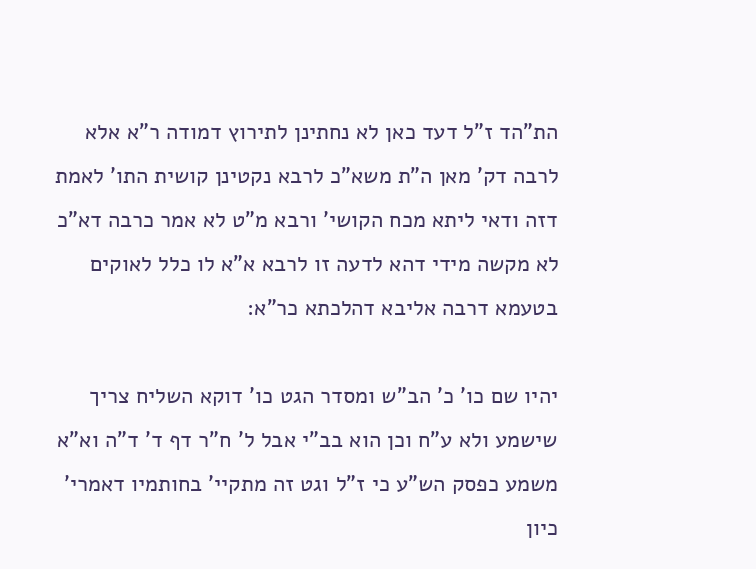הת"הד ז"ל דעד כאן לא נחתינן לתירוץ דמודה ר"א אלא לרבה דק' מאן ה"ת משא"כ לרבא נקטינן קושית התו' לאמת דזה ודאי ליתא מכח הקושי' ורבא מ"ט לא אמר כרבה דא"כ לא מקשה מידי דהא לדעה זו לרבא א"א לו כלל לאוקים בטעמא דרבה אליבא דהלכתא כר"א:

יהיו שם כו' כ' הב"ש ומסדר הגט כו' דוקא השליח צריך שישמע ולא ע"ח וכן הוא בב"י אבל ל' ח"ר דף ד' ד"ה וא"א משמע כפסק הש"ע כי ז"ל וגט זה מתקיי' בחותמיו דאמרי' כיון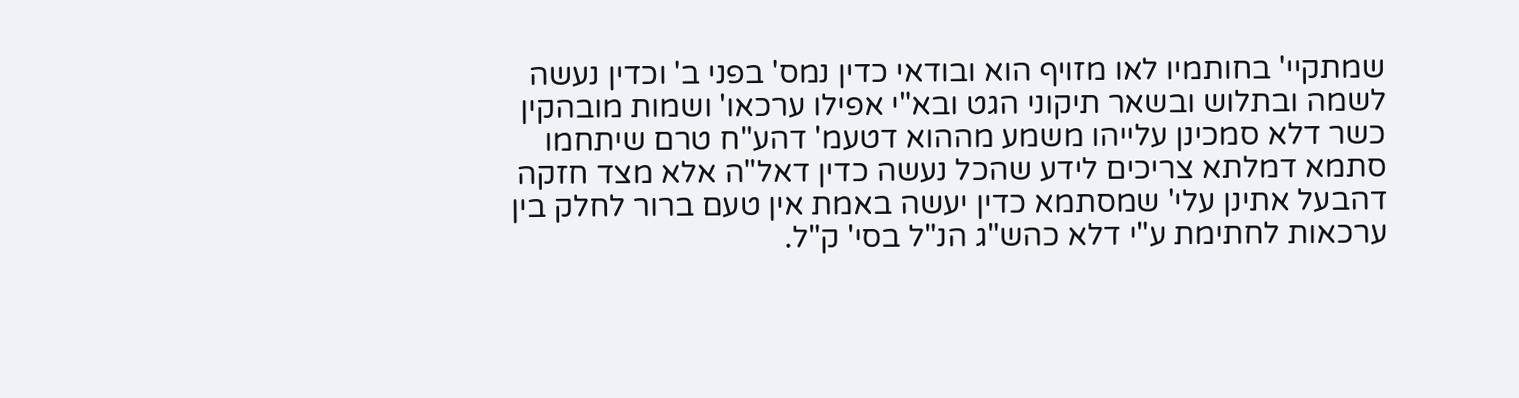שמתקיי' בחותמיו לאו מזויף הוא ובודאי כדין נמס' בפני ב' וכדין נעשה לשמה ובתלוש ובשאר תיקוני הגט ובא"י אפילו ערכאו' ושמות מובהקין כשר דלא סמכינן עלייהו משמע מההוא דטעמ' דהע"ח טרם שיתחמו סתמא דמלתא צריכים לידע שהכל נעשה כדין דאל"ה אלא מצד חזקה דהבעל אתינן עלי' שמסתמא כדין יעשה באמת אין טעם ברור לחלק בין ערכאות לחתימת ע"י דלא כהש"ג הנ"ל בסי' ק"ל.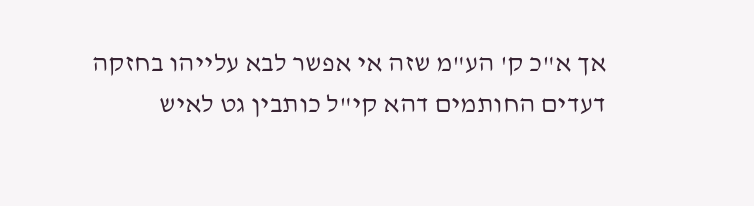אך א"כ ק' הע"מ שזה אי אפשר לבא עלייהו בחזקה דעדים החותמים דהא קי"ל כותבין גט לאיש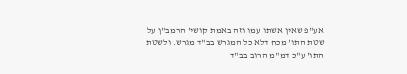אע"פ שאין אשתו עמו וזה באמת קושי' הרמב"ן על שטת התו' מכח דלא כל המגרש בב"ד מגרש. ולשטת התו' ע"כ דמ"מ הרוב בב"ד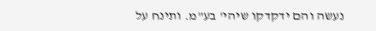נעשה והם ידקדקו שיהי' בע"מ. ותינח על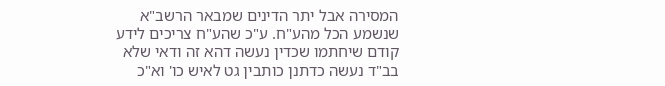המסירה אבל יתר הדינים שמבאר הרשב"א שנשמע הכל מהע"ח. ע"כ שהע"ח צריכים לידע קודם שיחתמו שכדין נעשה דהא זה ודאי שלא בב"ד נעשה כדתנן כותבין גט לאיש כו' וא"כ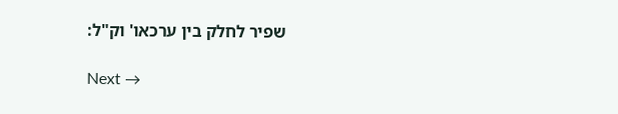שפיר לחלק בין ערכאו' וק"ל:

Next →